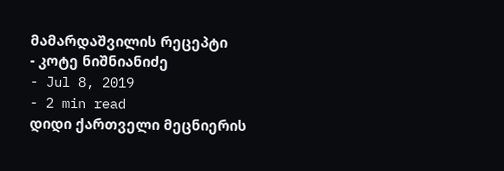მამარდაშვილის რეცეპტი
- კოტე ნიშნიანიძე
- Jul 8, 2019
- 2 min read
დიდი ქართველი მეცნიერის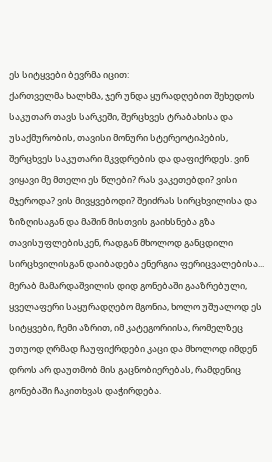ეს სიტყვები ბევრმა იცით:
ქართველმა ხალხმა, ჯერ უნდა ყურადღებით შეხედოს საკუთარ თავს სარკეში, შერცხვეს ტრაბახისა და უსაქმურობის, თავისი მონური სტერეოტიპების, შერცხვეს საკუთარი მკვდრების და დაფიქრდეს. ვინ ვიყავი მე მთელი ეს წლები? რას ვაკეთებდი? ვისი მჯეროდა? ვის მივყვებოდი? შეიძრას სირცხვილისა და ზიზღისაგან და მაშინ მისთვის გაიხსნება გზა თავისუფლებისკენ, რადგან მხოლოდ განცდილი სირცხვილისგან დაიბადება ენერგია ფერიცვალებისა...
მერაბ მამარდაშვილის დიდ გონებაში გააზრებული, ყველაფერი საყურადღებო მგონია, ხოლო უშუალოდ ეს სიტყვები, ჩემი აზრით, იმ კატეგორიისა, რომელზეც უთუოდ ღრმად ჩაუფიქრდები კაცი და მხოლოდ იმდენ დროს არ დაუთმობ მის გაცნობიერებას, რამდენიც გონებაში ჩაკითხვას დაჭირდება.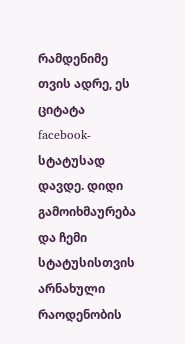რამდენიმე თვის ადრე, ეს ციტატა facebook-სტატუსად დავდე. დიდი გამოიხმაურება და ჩემი სტატუსისთვის არნახული რაოდენობის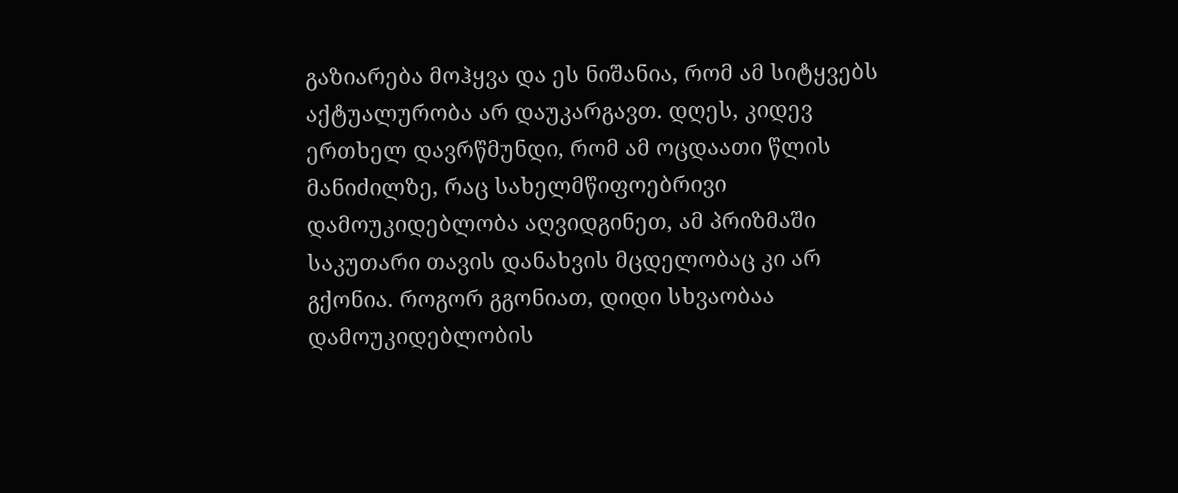გაზიარება მოჰყვა და ეს ნიშანია, რომ ამ სიტყვებს აქტუალურობა არ დაუკარგავთ. დღეს, კიდევ ერთხელ დავრწმუნდი, რომ ამ ოცდაათი წლის მანიძილზე, რაც სახელმწიფოებრივი დამოუკიდებლობა აღვიდგინეთ, ამ პრიზმაში საკუთარი თავის დანახვის მცდელობაც კი არ გქონია. როგორ გგონიათ, დიდი სხვაობაა დამოუკიდებლობის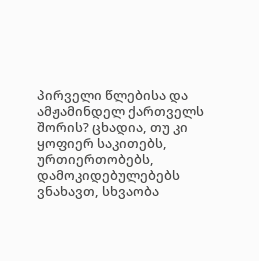პირველი წლებისა და ამჟამინდელ ქართველს შორის? ცხადია, თუ კი ყოფიერ საკითებს, ურთიერთობებს, დამოკიდებულებებს ვნახავთ, სხვაობა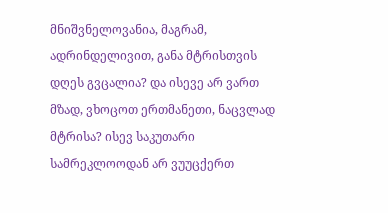მნიშვნელოვანია, მაგრამ, ადრინდელივით, განა მტრისთვის დღეს გვცალია? და ისევე არ ვართ მზად, ვხოცოთ ერთმანეთი, ნაცვლად მტრისა? ისევ საკუთარი სამრეკლოოდან არ ვუუცქერთ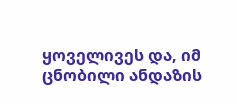ყოველივეს და, იმ ცნობილი ანდაზის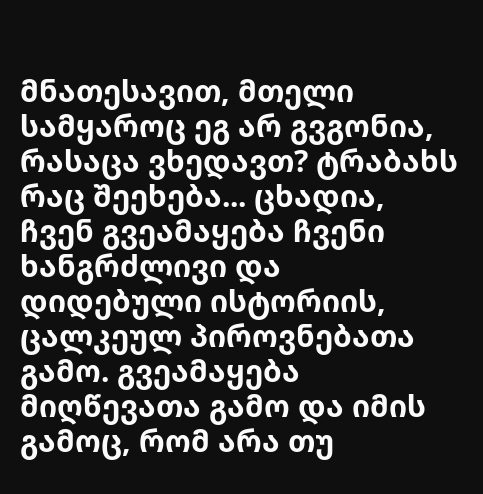მნათესავით, მთელი სამყაროც ეგ არ გვგონია, რასაცა ვხედავთ? ტრაბახს რაც შეეხება... ცხადია, ჩვენ გვეამაყება ჩვენი ხანგრძლივი და დიდებული ისტორიის, ცალკეულ პიროვნებათა გამო. გვეამაყება მიღწევათა გამო და იმის გამოც, რომ არა თუ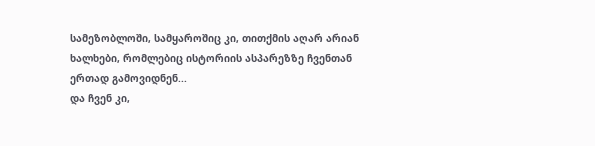სამეზობლოში, სამყაროშიც კი, თითქმის აღარ არიან ხალხები, რომლებიც ისტორიის ასპარეზზე ჩვენთან ერთად გამოვიდნენ...
და ჩვენ კი,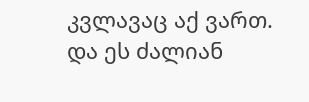კვლავაც აქ ვართ. და ეს ძალიან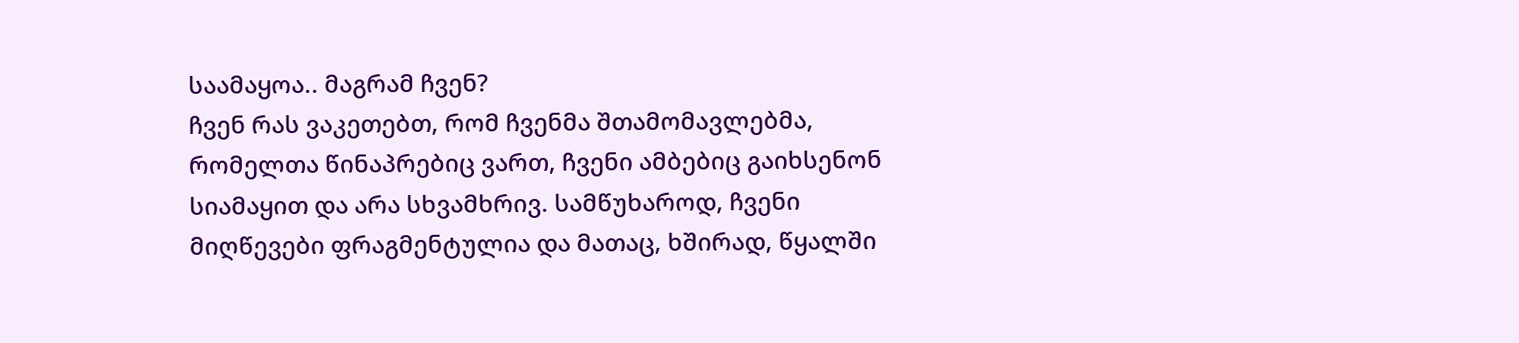საამაყოა.. მაგრამ ჩვენ?
ჩვენ რას ვაკეთებთ, რომ ჩვენმა შთამომავლებმა, რომელთა წინაპრებიც ვართ, ჩვენი ამბებიც გაიხსენონ სიამაყით და არა სხვამხრივ. სამწუხაროდ, ჩვენი მიღწევები ფრაგმენტულია და მათაც, ხშირად, წყალში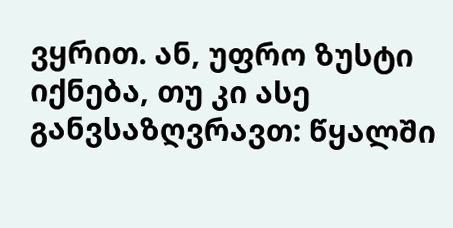ვყრით. ან, უფრო ზუსტი იქნება, თუ კი ასე განვსაზღვრავთ: წყალში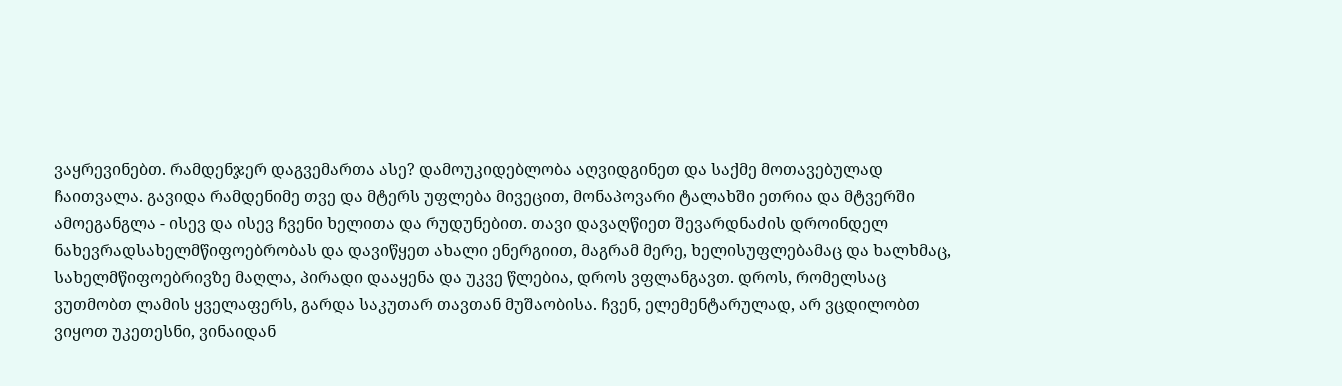ვაყრევინებთ. რამდენჯერ დაგვემართა ასე? დამოუკიდებლობა აღვიდგინეთ და საქმე მოთავებულად ჩაითვალა. გავიდა რამდენიმე თვე და მტერს უფლება მივეცით, მონაპოვარი ტალახში ეთრია და მტვერში ამოეგანგლა - ისევ და ისევ ჩვენი ხელითა და რუდუნებით. თავი დავაღწიეთ შევარდნაძის დროინდელ ნახევრადსახელმწიფოებრობას და დავიწყეთ ახალი ენერგიით, მაგრამ მერე, ხელისუფლებამაც და ხალხმაც, სახელმწიფოებრივზე მაღლა, პირადი დააყენა და უკვე წლებია, დროს ვფლანგავთ. დროს, რომელსაც ვუთმობთ ლამის ყველაფერს, გარდა საკუთარ თავთან მუშაობისა. ჩვენ, ელემენტარულად, არ ვცდილობთ ვიყოთ უკეთესნი, ვინაიდან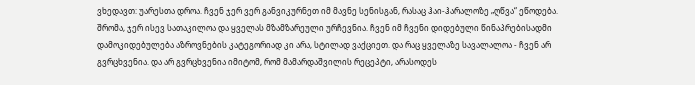ვხედავთ: უარესთა დროა. ჩვენ ჯერ ვერ განვიკურნეთ იმ მავნე სენისგან, რასაც ჰაი-ჰარალოზე „ღწვა“ ეწოდება. შრომა, ჯერ ისევ სათაკილოა და ყველას მზამზარეული ურჩევნია. ჩვენ იმ ჩვენი დიდებული წინაპრებისადმი დამოკიდებულება აზროვნების კატეგორიად კი არა, სტილად ვაქციეთ. და რაც ყველაზე სავალალოა - ჩვენ არ გვრცხვენია. და არ გვრცხვენია იმიტომ, რომ მამარდაშვილის რეცეპტი, არასოდეს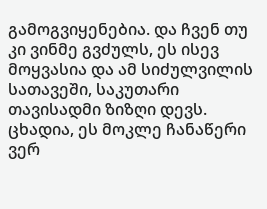გამოგვიყენებია. და ჩვენ თუ კი ვინმე გვძულს, ეს ისევ მოყვასია და ამ სიძულვილის სათავეში, საკუთარი თავისადმი ზიზღი დევს. ცხადია, ეს მოკლე ჩანაწერი ვერ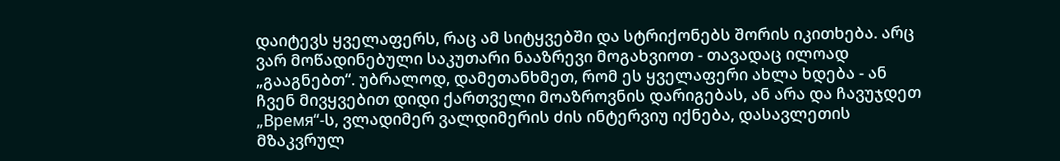დაიტევს ყველაფერს, რაც ამ სიტყვებში და სტრიქონებს შორის იკითხება. არც ვარ მოწადინებული საკუთარი ნააზრევი მოგახვიოთ - თავადაც ილოად „გააგნებთ“. უბრალოდ, დამეთანხმეთ, რომ ეს ყველაფერი ახლა ხდება - ან ჩვენ მივყვებით დიდი ქართველი მოაზროვნის დარიგებას, ან არა და ჩავუჯდეთ „Время“-ს, ვლადიმერ ვალდიმერის ძის ინტერვიუ იქნება, დასავლეთის მზაკვრულ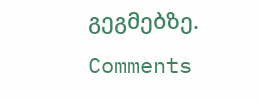გეგმებზე.
Comments